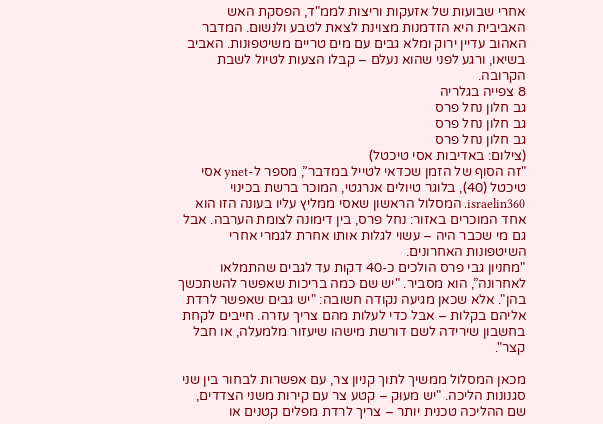אחרי שבועות של אזעקות וריצות לממ"ד, הפסקת האש האביבית היא הזדמנות מצוינת לצאת לטבע ולנשום. המדבר האהוב עדיין ירוק ומלא גבים עם מים טריים משיטפונות. האביב בשיאו, ורגע לפני שהוא נעלם – קבלו הצעות לטיול לשבת הקרובה.
8 צפייה בגלריה
גב חלון נחל פרס
גב חלון נחל פרס
גב חלון נחל פרס
(צילום: באדיבות אסי טיכטל)
"זה הסוף של הזמן שכדאי לטייל במדבר”, מספר ל-ynet אסי טיכטל (40), בלוגר טיולים אנרגטי, המוכר ברשת בכינוי israelin360. המסלול הראשון שאסי ממליץ עליו בעונה הזו הוא אחד המוכרים באזור: נחל פרס, בין דימונה לצומת הערבה. אבל גם מי שכבר היה – עשוי לגלות אותו אחרת לגמרי אחרי השיטפונות האחרונים.
"מחניון גבי פרס הולכים כ-40 דקות עד לגבים שהתמלאו לאחרונה”, הוא מסביר. "יש שם כמה בריכות שאפשר להשתכשך בהן". אלא שכאן מגיעה נקודה חשובה: "יש גבים שאפשר לרדת אליהם בקלות – אבל כדי לעלות מהם צריך עזרה. חייבים לקחת בחשבון שירידה לשם דורשת מישהו שיעזור מלמעלה, או חבל קצר".

מכאן המסלול ממשיך לתוך קניון צר, עם אפשרות לבחור בין שני סגנונות הליכה. "יש מעוק – קטע צר עם קירות משני הצדדים, שם ההליכה טכנית יותר – צריך לרדת מפלים קטנים או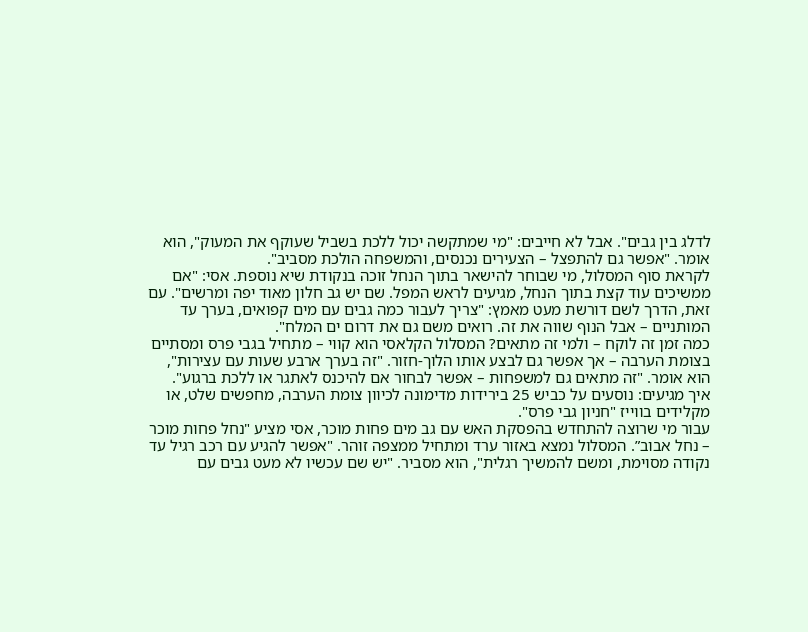לדלג בין גבים". אבל לא חייבים: "מי שמתקשה יכול ללכת בשביל שעוקף את המעוק", הוא אומר. "אפשר גם להתפצל – הצעירים נכנסים, והמשפחה הולכת מסביב".
לקראת סוף המסלול, מי שבוחר להישאר בתוך הנחל זוכה בנקודת שיא נוספת. אסי: "אם ממשיכים עוד קצת בתוך הנחל, מגיעים לראש המפל. שם יש גב חלון מאוד יפה ומרשים". עם זאת, הדרך לשם דורשת מעט מאמץ: "צריך לעבור כמה גבים עם מים קפואים, בערך עד המותניים – אבל הנוף שווה את זה. רואים משם גם את דרום ים המלח".
כמה זמן זה לוקח – ולמי זה מתאים? המסלול הקלאסי הוא קווי – מתחיל בגבי פרס ומסתיים בצומת הערבה – אך אפשר גם לבצע אותו הלוך-חזור. "זה בערך ארבע שעות עם עצירות", הוא אומר. "זה מתאים גם למשפחות – אפשר לבחור אם להיכנס לאתגר או ללכת ברגוע".
איך מגיעים: נוסעים על כביש 25 בירידות מדימונה לכיוון צומת הערבה, מחפשים שלט, או מקלידים בווייז "חניון גבי פרס".
עבור מי שרוצה להתחדש בהפסקת האש עם גב מים פחות מוכר, אסי מציע "נחל פחות מוכר – נחל אבוב”. המסלול נמצא באזור ערד ומתחיל ממצפה זוהר. "אפשר להגיע עם רכב רגיל עד נקודה מסוימת, ומשם להמשיך רגלית", הוא מסביר. "יש שם עכשיו לא מעט גבים עם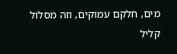מים, חלקם עמוקים, וזה מסלול קליל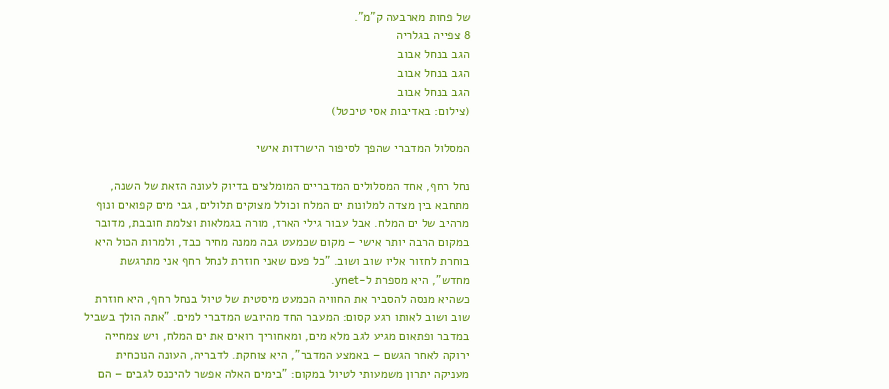של פחות מארבעה ק"מ".
8 צפייה בגלריה
הגב בנחל אבוב
הגב בנחל אבוב
הגב בנחל אבוב
(צילום: באדיבות אסי טיכטל)

המסלול המדברי שהפך לסיפור הישרדות אישי

נחל רחף, אחד המסלולים המדבריים המומלצים בדיוק לעונה הזאת של השנה, מתחבא בין מצדה למלונות ים המלח וכולל מצוקים תלולים, גבי מים קפואים ונוף מרהיב של ים המלח. אבל עבור גילי הארז, מורה בגמלאות וצלמת חובבת, מדובר במקום הרבה יותר אישי – מקום שכמעט גבה ממנה מחיר כבד, ולמרות הכול היא בוחרת לחזור אליו שוב ושוב. "כל פעם שאני חוזרת לנחל רחף אני מתרגשת מחדש", היא מספרת ל-ynet.
כשהיא מנסה להסביר את החוויה הכמעט מיסטית של טיול בנחל רחף, היא חוזרת שוב ושוב לאותו רגע קסום: המעבר החד מהיובש המדברי למים. "אתה הולך בשביל במדבר ופתאום מגיע לגב מלא מים, ומאחוריך רואים את ים המלח, ויש צמחייה ירוקה לאחר הגשם – באמצע המדבר", היא צוחקת. לדבריה, העונה הנוכחית מעניקה יתרון משמעותי לטיול במקום: "בימים האלה אפשר להיכנס לגבים – הם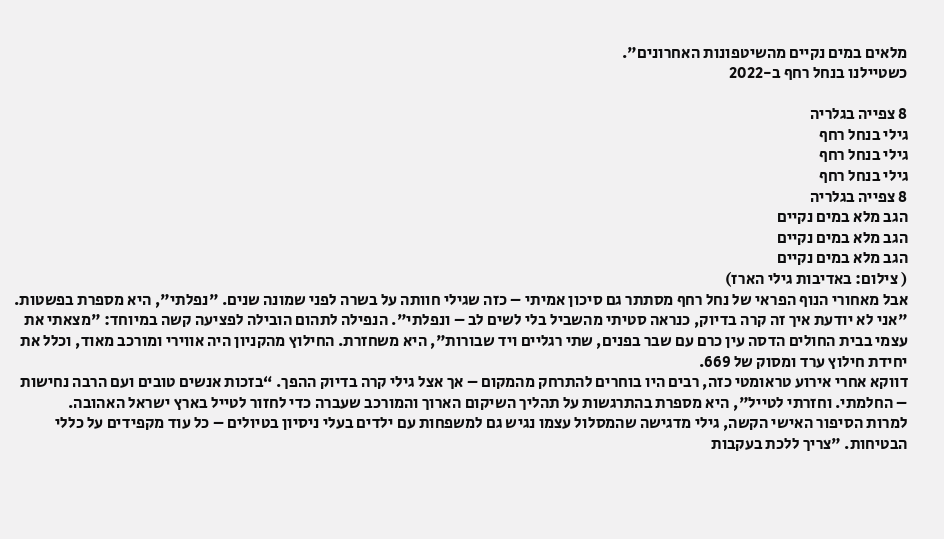מלאים במים נקיים מהשיטפונות האחרונים".
כשטיילנו בנחל רחף ב-2022

8 צפייה בגלריה
גילי בנחל רחף
גילי בנחל רחף
גילי בנחל רחף
8 צפייה בגלריה
הגב מלא במים נקיים
הגב מלא במים נקיים
הגב מלא במים נקיים
( צילום: באדיבות גילי הארז)
אבל מאחורי הנוף הפראי של נחל רחף מסתתר גם סיכון אמיתי – כזה שגילי חוותה על בשרה לפני שמונה שנים. "נפלתי", היא מספרת בפשטות. "אני לא יודעת איך זה קרה בדיוק, כנראה סטיתי מהשביל בלי לשים לב – ונפלתי". הנפילה לתהום הובילה לפציעה קשה במיוחד: "מצאתי את עצמי בבית החולים הדסה עין כרם עם שבר בפנים, שתי רגליים ויד שבורות", היא משחזרת. החילוץ מהקניון היה אווירי ומורכב מאוד, וכלל את יחידת חילוץ ערד ומסוק של 669.
דווקא אחרי אירוע טראומטי כזה, רבים היו בוחרים להתרחק מהמקום – אך אצל גילי קרה בדיוק ההפך. “בזכות אנשים טובים ועם הרבה נחישות – החלמתי. וחזרתי לטייל", היא מספרת בהתרגשות על תהליך השיקום הארוך והמורכב שעברה כדי לחזור לטייל בארץ ישראל האהובה.
למרות הסיפור האישי הקשה, גילי מדגישה שהמסלול עצמו נגיש גם למשפחות עם ילדים בעלי ניסיון בטיולים – כל עוד מקפידים על כללי הבטיחות. "צריך ללכת בעקבות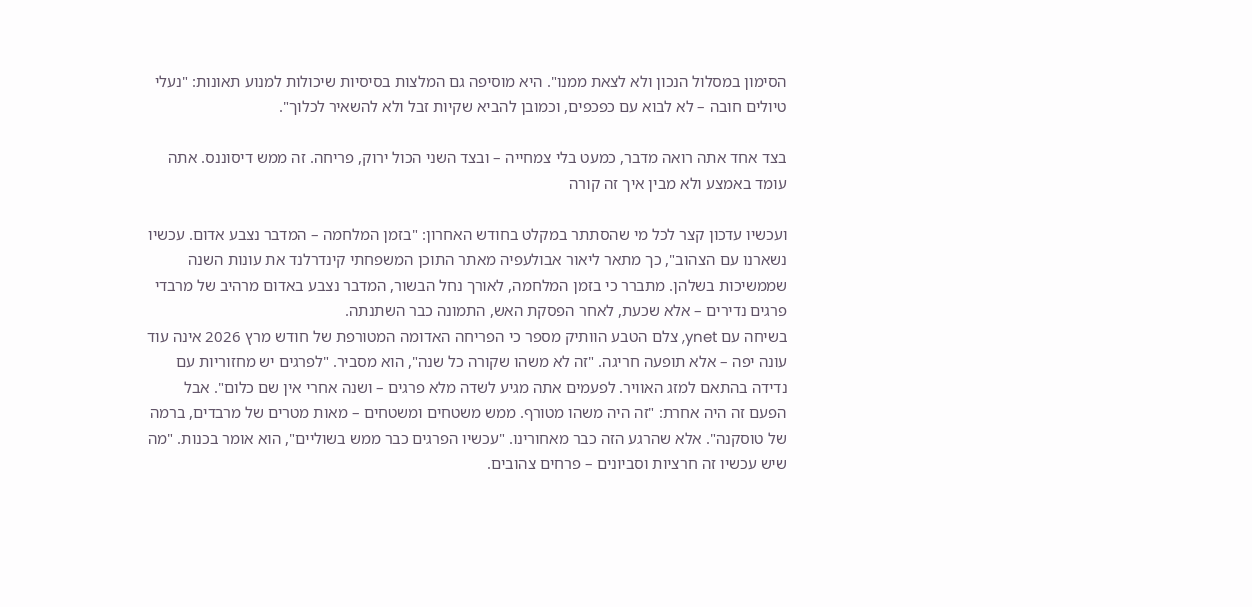הסימון במסלול הנכון ולא לצאת ממנו". היא מוסיפה גם המלצות בסיסיות שיכולות למנוע תאונות: "נעלי טיולים חובה – לא לבוא עם כפכפים, וכמובן להביא שקיות זבל ולא להשאיר לכלוך".

בצד אחד אתה רואה מדבר, כמעט בלי צמחייה – ובצד השני הכול ירוק, פריחה. זה ממש דיסוננס. אתה עומד באמצע ולא מבין איך זה קורה

ועכשיו עדכון קצר לכל מי שהסתתר במקלט בחודש האחרון: "בזמן המלחמה – המדבר נצבע אדום. עכשיו נשארנו עם הצהוב", כך מתאר ליאור אבולעפיה מאתר התוכן המשפחתי קינדרלנד את עונות השנה שממשיכות בשלהן. מתברר כי בזמן המלחמה, לאורך נחל הבשור, המדבר נצבע באדום מרהיב של מרבדי פרגים נדירים – אלא שכעת, לאחר הפסקת האש, התמונה כבר השתנתה.
בשיחה עם ynet, צלם הטבע הוותיק מספר כי הפריחה האדומה המטורפת של חודש מרץ 2026 אינה עוד עונה יפה – אלא תופעה חריגה. "זה לא משהו שקורה כל שנה", הוא מסביר. "לפרגים יש מחזוריות עם נדידה בהתאם למזג האוויר. לפעמים אתה מגיע לשדה מלא פרגים – ושנה אחרי אין שם כלום". אבל הפעם זה היה אחרת: "זה היה משהו מטורף. ממש משטחים ומשטחים – מאות מטרים של מרבדים, ברמה של טוסקנה". אלא שהרגע הזה כבר מאחורינו. "עכשיו הפרגים כבר ממש בשוליים", הוא אומר בכנות. "מה שיש עכשיו זה חרציות וסביונים – פרחים צהובים.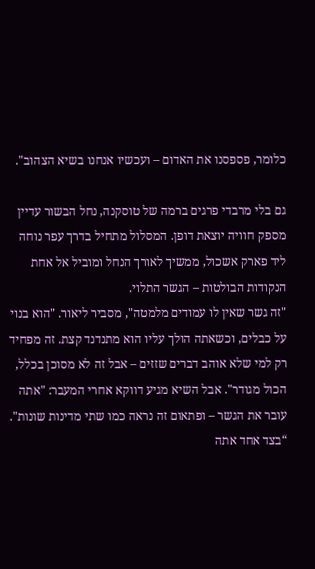כלומר, פספסנו את האדום – ועכשיו אנחנו בשיא הצהוב".

גם בלי מרבדי פרגים ברמה של טוסקנה, נחל הבשור עדיין מספק חוויה יוצאת דופן. המסלול מתחיל בדרך עפר נוחה ליד פארק אשכול, ממשיך לאורך הנחל ומוביל אל אחת הנקודות הבולטות – הגשר התלוי.
"זה גשר שאין לו עמודים מלמטה", מסביר ליאור. "הוא בנוי על כבלים, וכשאתה הולך עליו הוא מתנדנד קצת. זה מפחיד רק למי שלא אוהב דברים שזזים – אבל זה לא מסוכן בכלל, הכול מגודר". אבל השיא מגיע דווקא אחרי המעבר: "אתה עובר את הגשר – ופתאום זה נראה כמו שתי מדינות שונות".
“בצד אחד אתה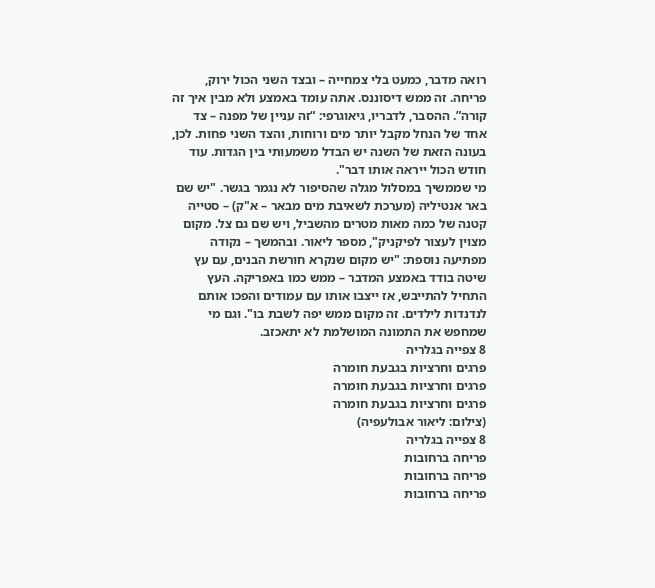רואה מדבר, כמעט בלי צמחייה – ובצד השני הכול ירוק, פריחה. זה ממש דיסוננס. אתה עומד באמצע ולא מבין איך זה קורה”. ההסבר, לדבריו, גיאוגרפי: “זה עניין של מפנה – צד אחד של הנחל מקבל יותר מים ורוחות, והצד השני פחות. לכן, בעונה הזאת של השנה יש הבדל משמעותי בין הגדות. עוד חודש הכול ייראה אותו דבר".
מי שממשיך במסלול מגלה שהסיפור לא נגמר בגשר. "יש שם באר אנטיליה (מערכת לשאיבת מים מבאר – א"ק) – סטייה קטנה של כמה מאות מטרים מהשביל, ויש שם גם צל. מקום מצוין לעצור לפיקניק", מספר ליאור. ובהמשך – נקודה מפתיעה נוספת: "יש מקום שנקרא חורשת הבנים, עם עץ שיטה בודד באמצע המדבר – ממש כמו באפריקה. העץ התחיל להתייבש, אז ייצבו אותו עם עמודים והפכו אותם לנדנדות לילדים. זה מקום ממש יפה לשבת בו". וגם מי שמחפש את התמונה המושלמת לא יתאכזב.
8 צפייה בגלריה
פרגים וחרציות בגבעת חומרה
פרגים וחרציות בגבעת חומרה
פרגים וחרציות בגבעת חומרה
(צילום: ליאור אבולעפיה)
8 צפייה בגלריה
פריחה ברחובות
פריחה ברחובות
פריחה ברחובות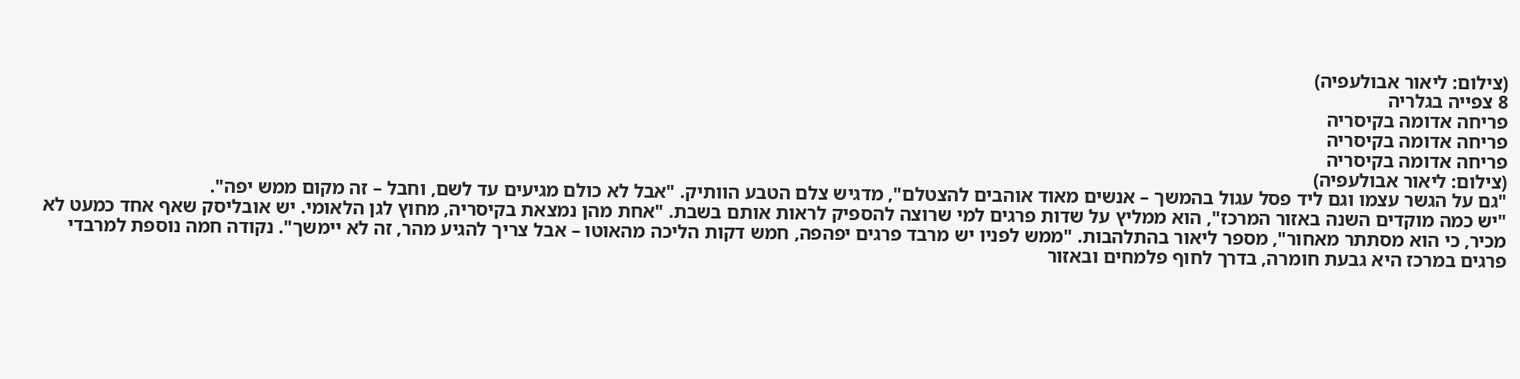(צילום: ליאור אבולעפיה)
8 צפייה בגלריה
פריחה אדומה בקיסריה
פריחה אדומה בקיסריה
פריחה אדומה בקיסריה
(צילום: ליאור אבולעפיה)
"גם על הגשר עצמו וגם ליד פסל עגול בהמשך – אנשים מאוד אוהבים להצטלם", מדגיש צלם הטבע הוותיק. "אבל לא כולם מגיעים עד לשם, וחבל – זה מקום ממש יפה".
"יש כמה מוקדים השנה באזור המרכז", הוא ממליץ על שדות פרגים למי שרוצה להספיק לראות אותם בשבת. "אחת מהן נמצאת בקיסריה, מחוץ לגן הלאומי. יש אובליסק שאף אחד כמעט לא מכיר, כי הוא מסתתר מאחור", מספר ליאור בהתלהבות. "ממש לפניו יש מרבד פרגים יפהפה, חמש דקות הליכה מהאוטו – אבל צריך להגיע מהר, זה לא יימשך". נקודה חמה נוספת למרבדי פרגים במרכז היא גבעת חומרה, בדרך לחוף פלמחים ובאזור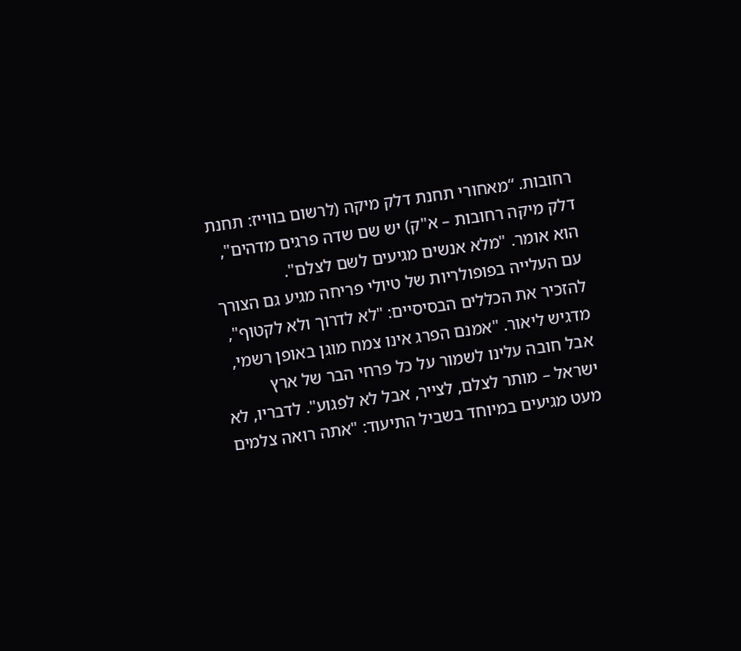רחובות. “מאחורי תחנת דלק מיקה (לרשום בווייז: תחנת דלק מיקה רחובות – א"ק) יש שם שדה פרגים מדהים", הוא אומר. "מלא אנשים מגיעים לשם לצלם".
עם העלייה בפופולריות של טיולי פריחה מגיע גם הצורך להזכיר את הכללים הבסיסיים: "לא לדרוך ולא לקטוף", מדגיש ליאור. "אמנם הפרג אינו צמח מוגן באופן רשמי, אבל חובה עלינו לשמור על כל פרחי הבר של ארץ ישראל – מותר לצלם, לצייר, אבל לא לפגוע". לדבריו, לא מעט מגיעים במיוחד בשביל התיעוד: "אתה רואה צלמים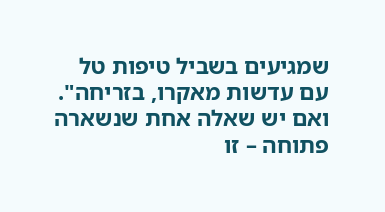שמגיעים בשביל טיפות טל עם עדשות מאקרו, בזריחה".
ואם יש שאלה אחת שנשארה פתוחה – זו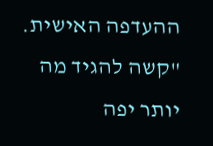ההעדפה האישית. "קשה להגיד מה יותר יפה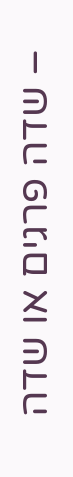– שדה פרגים או שדה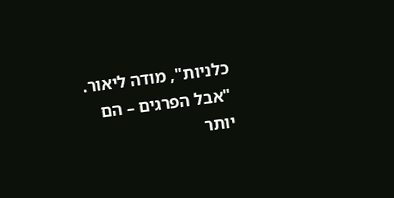כלניות", מודה ליאור. "אבל הפרגים – הם יותר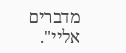מדברים אליי".